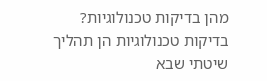מהן בדיקות טכנולוגיות?
בדיקות טכנולוגיות הן תהליך שיטתי שבא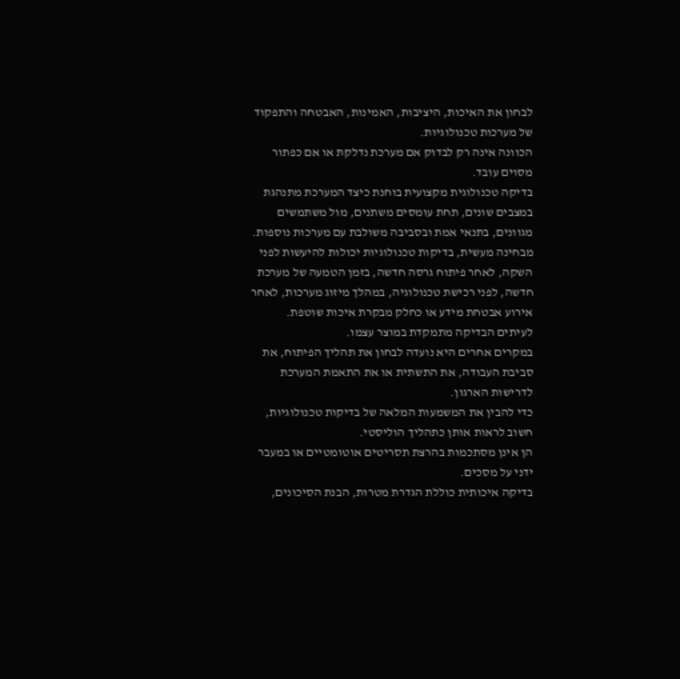לבחון את האיכות, היציבות, האמינות, האבטחה והתפקוד של מערכות טכנולוגיות.
הכוונה אינה רק לבדוק אם מערכת נדלקת או אם כפתור מסוים עובד.
בדיקה טכנולוגית מקצועית בוחנת כיצד המערכת מתנהגת במצבים שונים, תחת עומסים משתנים, מול משתמשים מגוונים, בתנאי אמת ובסביבה משולבת עם מערכות נוספות.
מבחינה מעשית, בדיקות טכנולוגיות יכולות להיעשות לפני השקה, לאחר פיתוח גרסה חדשה, בזמן הטמעה של מערכת חדשה, לפני רכישת טכנולוגיה, במהלך מיזוג מערכות, לאחר אירוע אבטחת מידע או כחלק מבקרת איכות שוטפת.
לעיתים הבדיקה מתמקדת במוצר עצמו.
במקרים אחרים היא נועדה לבחון את תהליך הפיתוח, את סביבת העבודה, את התשתית או את התאמת המערכת לדרישות הארגון.
כדי להבין את המשמעות המלאה של בדיקות טכנולוגיות, חשוב לראות אותן כתהליך הוליסטי.
הן אינן מסתכמות בהרצת תסריטים אוטומטיים או במעבר ידני על מסכים.
בדיקה איכותית כוללת הגדרת מטרות, הבנת הסיכונים,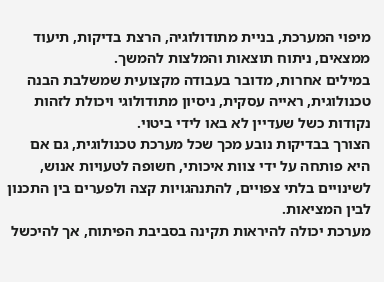מיפוי המערכת, בניית מתודולוגיה, הרצת בדיקות, תיעוד ממצאים, ניתוח תוצאות והמלצות להמשך.
במילים אחרות, מדובר בעבודה מקצועית שמשלבת הבנה טכנולוגית, ראייה עסקית, ניסיון מתודולוגי ויכולת לזהות נקודות כשל שעדיין לא באו לידי ביטוי.
הצורך בבדיקות נובע מכך שכל מערכת טכנולוגית, גם אם היא פותחה על ידי צוות איכותי, חשופה לטעויות אנוש, לשינויים בלתי צפויים, להתנהגויות קצה ולפערים בין התכנון לבין המציאות.
מערכת יכולה להיראות תקינה בסביבת הפיתוח, אך להיכשל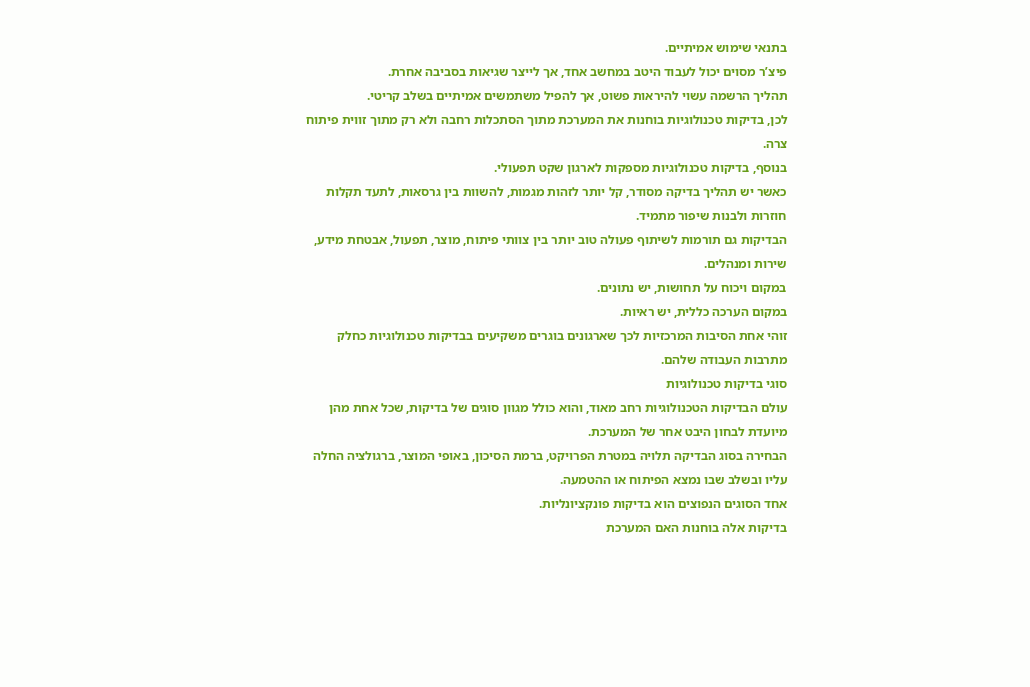בתנאי שימוש אמיתיים.
פיצ’ר מסוים יכול לעבוד היטב במחשב אחד, אך לייצר שגיאות בסביבה אחרת.
תהליך הרשמה עשוי להיראות פשוט, אך להפיל משתמשים אמיתיים בשלב קריטי.
לכן, בדיקות טכנולוגיות בוחנות את המערכת מתוך הסתכלות רחבה ולא רק מתוך זווית פיתוח צרה.
בנוסף, בדיקות טכנולוגיות מספקות לארגון שקט תפעולי.
כאשר יש תהליך בדיקה מסודר, קל יותר לזהות מגמות, להשוות בין גרסאות, לתעד תקלות חוזרות ולבנות שיפור מתמיד.
הבדיקות גם תורמות לשיתוף פעולה טוב יותר בין צוותי פיתוח, מוצר, תפעול, אבטחת מידע, שירות ומנהלים.
במקום ויכוח על תחושות, יש נתונים.
במקום הערכה כללית, יש ראיות.
זוהי אחת הסיבות המרכזיות לכך שארגונים בוגרים משקיעים בבדיקות טכנולוגיות כחלק מתרבות העבודה שלהם.
סוגי בדיקות טכנולוגיות
עולם הבדיקות הטכנולוגיות רחב מאוד, והוא כולל מגוון סוגים של בדיקות, שכל אחת מהן מיועדת לבחון היבט אחר של המערכת.
הבחירה בסוג הבדיקה תלויה במטרת הפרויקט, ברמת הסיכון, באופי המוצר, ברגולציה החלה עליו ובשלב שבו נמצא הפיתוח או ההטמעה.
אחד הסוגים הנפוצים הוא בדיקות פונקציונליות.
בדיקות אלה בוחנות האם המערכת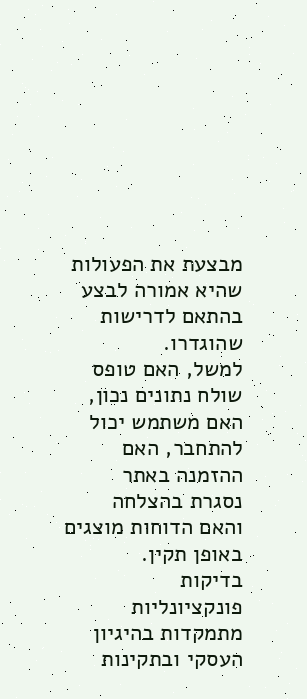מבצעת את הפעולות שהיא אמורה לבצע בהתאם לדרישות שהוגדרו.
למשל, האם טופס שולח נתונים נכון, האם משתמש יכול להתחבר, האם ההזמנה באתר נסגרת בהצלחה והאם הדוחות מוצגים באופן תקין.
בדיקות פונקציונליות מתמקדות בהיגיון העסקי ובתקינות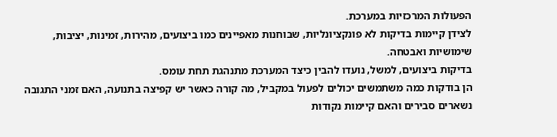הפעולות המרכזיות במערכת.
לצידן קיימות בדיקות לא פונקציונליות, שבוחנות מאפיינים כמו ביצועים, מהירות, זמינות, יציבות, שימושיות ואבטחה.
בדיקות ביצועים, למשל, נועדו להבין כיצד המערכת מתנהגת תחת עומס.
הן בודקות כמה משתמשים יכולים לפעול במקביל, מה קורה כאשר יש קפיצה בתנועה, האם זמני התגובה נשארים סבירים והאם קיימות נקודות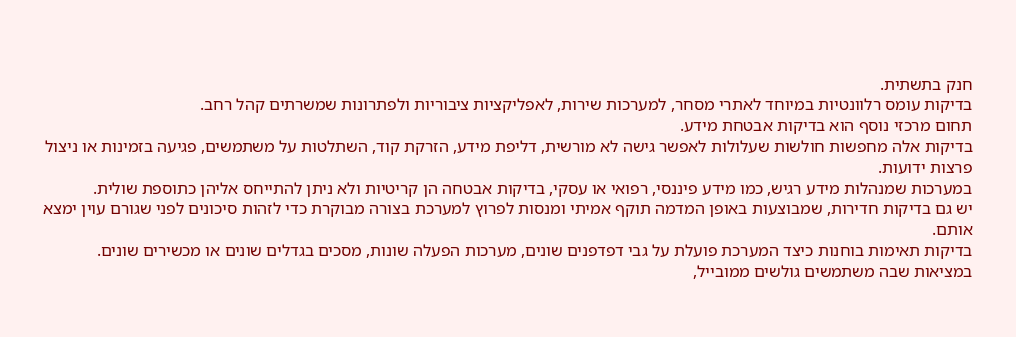חנק בתשתית.
בדיקות עומס רלוונטיות במיוחד לאתרי מסחר, למערכות שירות, לאפליקציות ציבוריות ולפתרונות שמשרתים קהל רחב.
תחום מרכזי נוסף הוא בדיקות אבטחת מידע.
בדיקות אלה מחפשות חולשות שעלולות לאפשר גישה לא מורשית, דליפת מידע, הזרקת קוד, השתלטות על משתמשים, פגיעה בזמינות או ניצול פרצות ידועות.
במערכות שמנהלות מידע רגיש, כמו מידע פיננסי, רפואי או עסקי, בדיקות אבטחה הן קריטיות ולא ניתן להתייחס אליהן כתוספת שולית.
יש גם בדיקות חדירות, שמבוצעות באופן המדמה תוקף אמיתי ומנסות לפרוץ למערכת בצורה מבוקרת כדי לזהות סיכונים לפני שגורם עוין ימצא אותם.
בדיקות תאימות בוחנות כיצד המערכת פועלת על גבי דפדפנים שונים, מערכות הפעלה שונות, מסכים בגדלים שונים או מכשירים שונים.
במציאות שבה משתמשים גולשים ממובייל,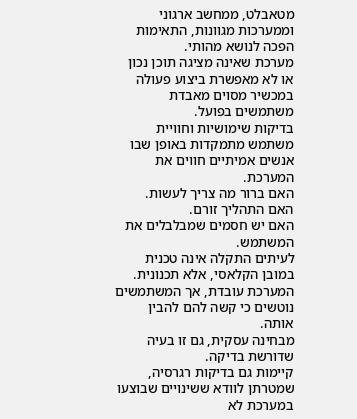מטאבלט, ממחשב ארגוני וממערכות מגוונות, התאימות הפכה לנושא מהותי.
מערכת שאינה מציגה תוכן נכון או לא מאפשרת ביצוע פעולה במכשיר מסוים מאבדת משתמשים בפועל.
בדיקות שימושיות וחוויית משתמש מתמקדות באופן שבו אנשים אמיתיים חווים את המערכת.
האם ברור מה צריך לעשות.
האם התהליך זורם.
האם יש חסמים שמבלבלים את המשתמש.
לעיתים התקלה אינה טכנית במובן הקלאסי, אלא תכנונית.
המערכת עובדת, אך המשתמשים נוטשים כי קשה להם להבין אותה.
מבחינה עסקית, גם זו בעיה שדורשת בדיקה.
קיימות גם בדיקות רגרסיה, שמטרתן לוודא ששינויים שבוצעו במערכת לא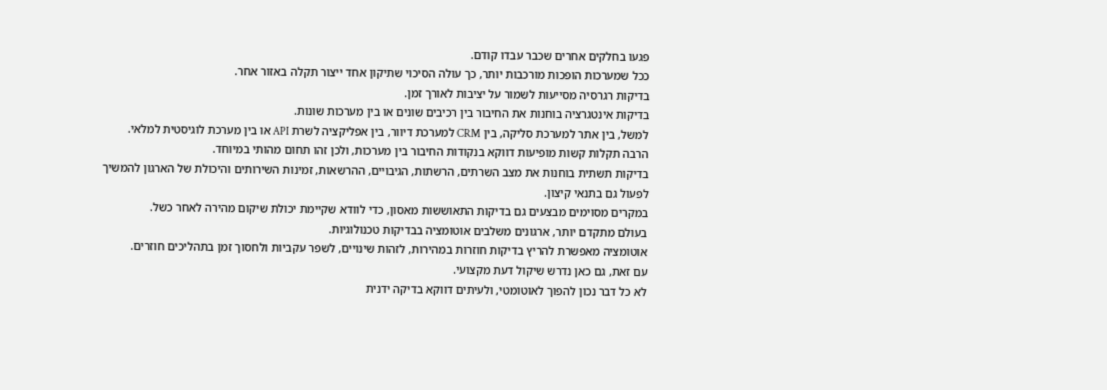פגעו בחלקים אחרים שכבר עבדו קודם.
ככל שמערכות הופכות מורכבות יותר, כך עולה הסיכוי שתיקון אחד ייצור תקלה באזור אחר.
בדיקות רגרסיה מסייעות לשמור על יציבות לאורך זמן.
בדיקות אינטגרציה בוחנות את החיבור בין רכיבים שונים או בין מערכות שונות.
למשל, בין אתר למערכת סליקה, בין CRM למערכת דיוור, בין אפליקציה לשרת API או בין מערכת לוגיסטית למלאי.
הרבה תקלות קשות מופיעות דווקא בנקודות החיבור בין מערכות, ולכן זהו תחום מהותי במיוחד.
בדיקות תשתית בוחנות את מצב השרתים, הרשתות, הגיבויים, ההרשאות, זמינות השירותים והיכולת של הארגון להמשיך לפעול גם בתנאי קיצון.
במקרים מסוימים מבצעים גם בדיקות התאוששות מאסון, כדי לוודא שקיימת יכולת שיקום מהירה לאחר כשל.
בעולם מתקדם יותר, ארגונים משלבים אוטומציה בבדיקות טכנולוגיות.
אוטומציה מאפשרת להריץ בדיקות חוזרות במהירות, לזהות שינויים, לשפר עקביות ולחסוך זמן בתהליכים חוזרים.
עם זאת, גם כאן נדרש שיקול דעת מקצועי.
לא כל דבר נכון להפוך לאוטומטי, ולעיתים דווקא בדיקה ידנית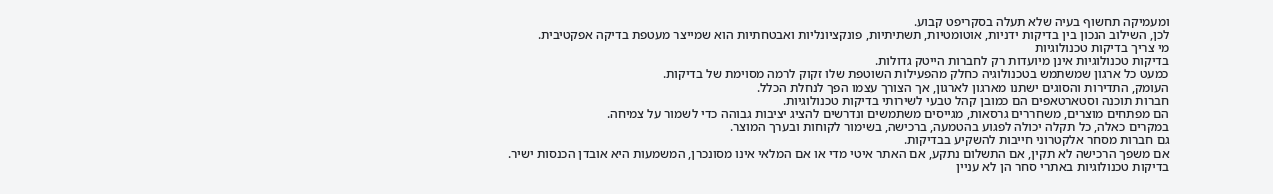ומעמיקה תחשוף בעיה שלא תעלה בסקריפט קבוע.
לכן, השילוב הנכון בין בדיקות ידניות, אוטומטיות, תשתיתיות, פונקציונליות ואבטחתיות הוא שמייצר מעטפת בדיקה אפקטיבית.
מי צריך בדיקות טכנולוגיות
בדיקות טכנולוגיות אינן מיועדות רק לחברות הייטק גדולות.
כמעט כל ארגון שמשתמש בטכנולוגיה כחלק מהפעילות השוטפת שלו זקוק לרמה מסוימת של בדיקות.
העומק, התדירות והסוגים ישתנו מארגון לארגון, אך הצורך עצמו הפך לנחלת הכלל.
חברות תוכנה וסטארטאפים הם כמובן קהל טבעי לשירותי בדיקות טכנולוגיות.
הם מפתחים מוצרים, משחררים גרסאות, מגייסים משתמשים ונדרשים להציג יציבות גבוהה כדי לשמור על צמיחה.
במקרים כאלה, כל תקלה יכולה לפגוע בהטמעה, ברכישה, בשימור לקוחות ובערך המוצר.
גם חברות מסחר אלקטרוני חייבות להשקיע בבדיקות.
אם משפך הרכישה לא תקין, אם התשלום נתקע, אם האתר איטי מדי או אם המלאי אינו מסונכרן, המשמעות היא אובדן הכנסות ישיר.
בדיקות טכנולוגיות באתרי סחר הן לא עניין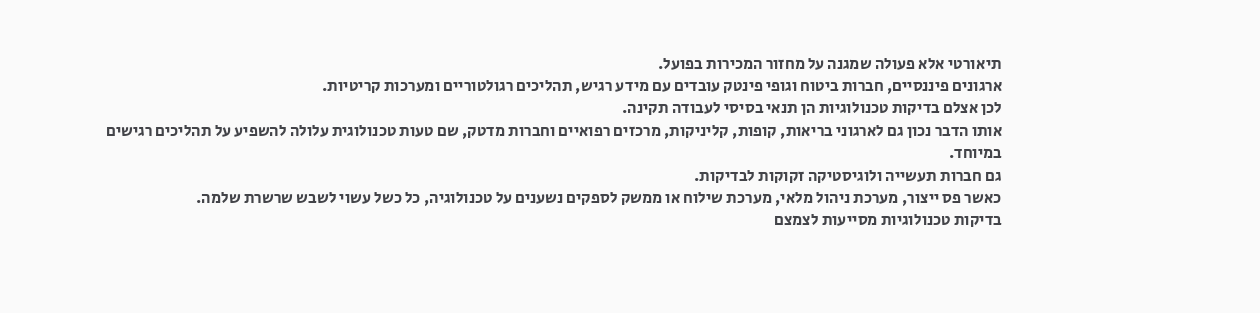תיאורטי אלא פעולה שמגנה על מחזור המכירות בפועל.
ארגונים פיננסיים, חברות ביטוח וגופי פינטק עובדים עם מידע רגיש, תהליכים רגולטוריים ומערכות קריטיות.
לכן אצלם בדיקות טכנולוגיות הן תנאי בסיסי לעבודה תקינה.
אותו הדבר נכון גם לארגוני בריאות, קופות, קליניקות, מרכזים רפואיים וחברות מדטק, שם טעות טכנולוגית עלולה להשפיע על תהליכים רגישים במיוחד.
גם חברות תעשייה ולוגיסטיקה זקוקות לבדיקות.
כאשר פס ייצור, מערכת ניהול מלאי, מערכת שילוח או ממשק לספקים נשענים על טכנולוגיה, כל כשל עשוי לשבש שרשרת שלמה.
בדיקות טכנולוגיות מסייעות לצמצם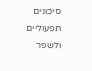סיכונים תפעוליים ולשפר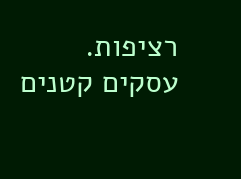רציפות.
עסקים קטנים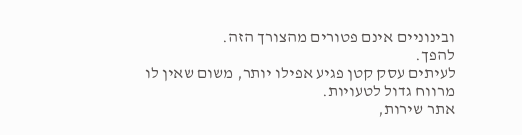ובינוניים אינם פטורים מהצורך הזה.
להפך.
לעיתים עסק קטן פגיע אפילו יותר, משום שאין לו מרווח גדול לטעויות.
אתר שירות,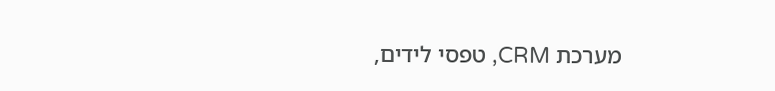מערכת CRM, טפסי לידים,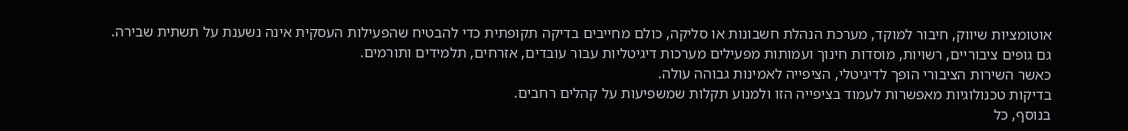אוטומציות שיווק, חיבור למוקד, מערכת הנהלת חשבונות או סליקה, כולם מחייבים בדיקה תקופתית כדי להבטיח שהפעילות העסקית אינה נשענת על תשתית שבירה.
גם גופים ציבוריים, רשויות, מוסדות חינוך ועמותות מפעילים מערכות דיגיטליות עבור עובדים, אזרחים, תלמידים ותורמים.
כאשר השירות הציבורי הופך לדיגיטלי, הציפייה לאמינות גבוהה עולה.
בדיקות טכנולוגיות מאפשרות לעמוד בציפייה הזו ולמנוע תקלות שמשפיעות על קהלים רחבים.
בנוסף, כל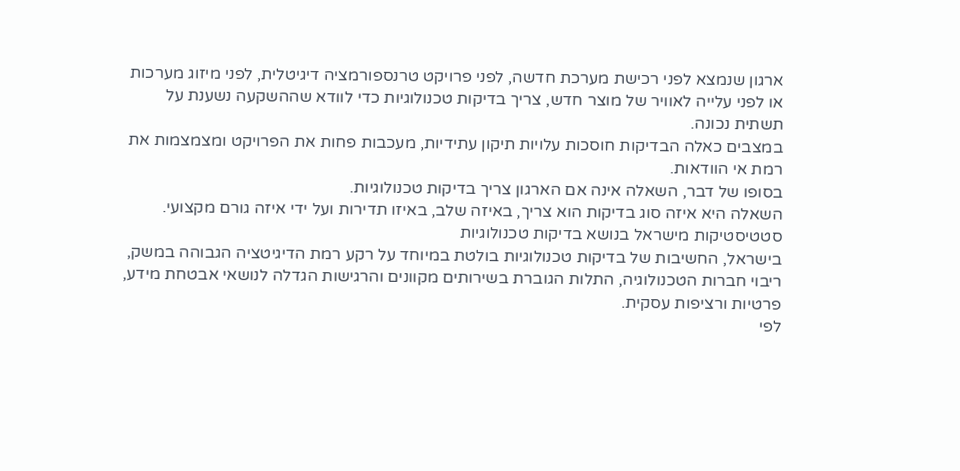ארגון שנמצא לפני רכישת מערכת חדשה, לפני פרויקט טרנספורמציה דיגיטלית, לפני מיזוג מערכות או לפני עלייה לאוויר של מוצר חדש, צריך בדיקות טכנולוגיות כדי לוודא שההשקעה נשענת על תשתית נכונה.
במצבים כאלה הבדיקות חוסכות עלויות תיקון עתידיות, מעכבות פחות את הפרויקט ומצמצמות את רמת אי הוודאות.
בסופו של דבר, השאלה אינה אם הארגון צריך בדיקות טכנולוגיות.
השאלה היא איזה סוג בדיקות הוא צריך, באיזה שלב, באיזו תדירות ועל ידי איזה גורם מקצועי.
סטטיסטיקות מישראל בנושא בדיקות טכנולוגיות
בישראל, החשיבות של בדיקות טכנולוגיות בולטת במיוחד על רקע רמת הדיגיטציה הגבוהה במשק, ריבוי חברות הטכנולוגיה, התלות הגוברת בשירותים מקוונים והרגישות הגדלה לנושאי אבטחת מידע, פרטיות ורציפות עסקית.
לפי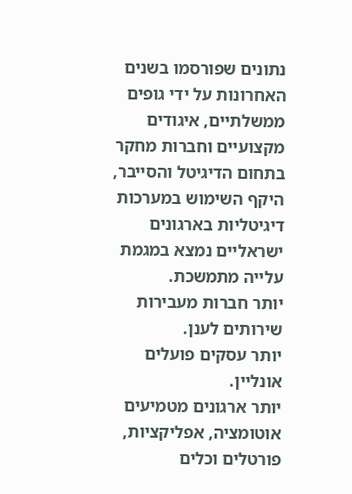נתונים שפורסמו בשנים האחרונות על ידי גופים ממשלתיים, איגודים מקצועיים וחברות מחקר בתחום הדיגיטל והסייבר, היקף השימוש במערכות דיגיטליות בארגונים ישראליים נמצא במגמת עלייה מתמשכת.
יותר חברות מעבירות שירותים לענן.
יותר עסקים פועלים אונליין.
יותר ארגונים מטמיעים אוטומציה, אפליקציות, פורטלים וכלים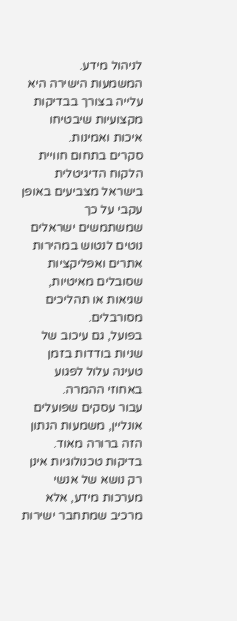לניהול מידע.
המשמעות הישירה היא עלייה בצורך בבדיקות מקצועיות שיבטיחו איכות ואמינות.
סקרים בתחום חוויית הלקוח הדיגיטלית בישראל מצביעים באופן עקבי על כך שמשתמשים ישראלים נוטים לנטוש במהירות אתרים ואפליקציות שסובלים מאיטיות, שגיאות או תהליכים מסורבלים.
בפועל, גם עיכוב של שניות בודדות בזמן טעינה עלול לפגוע באחוזי ההמרה.
עבור עסקים שפועלים אונליין, משמעות הנתון הזה ברורה מאוד.
בדיקות טכנולוגיות אינן רק נושא של אנשי מערכות מידע, אלא מרכיב שמתחבר ישירות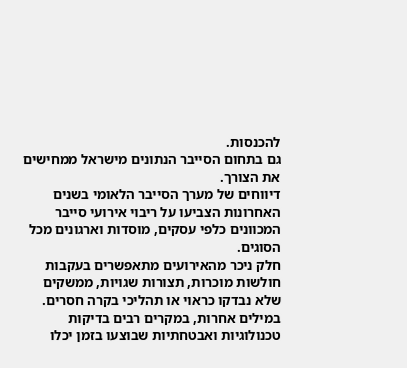להכנסות.
גם בתחום הסייבר הנתונים מישראל ממחישים את הצורך.
דיווחים של מערך הסייבר הלאומי בשנים האחרונות הצביעו על ריבוי אירועי סייבר המכוונים כלפי עסקים, מוסדות וארגונים מכל הסוגים.
חלק ניכר מהאירועים מתאפשרים בעקבות חולשות מוכרות, תצורות שגויות, ממשקים שלא נבדקו כראוי או תהליכי בקרה חסרים.
במילים אחרות, במקרים רבים בדיקות טכנולוגיות ואבטחתיות שבוצעו בזמן יכלו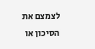לצמצם את הסיכון או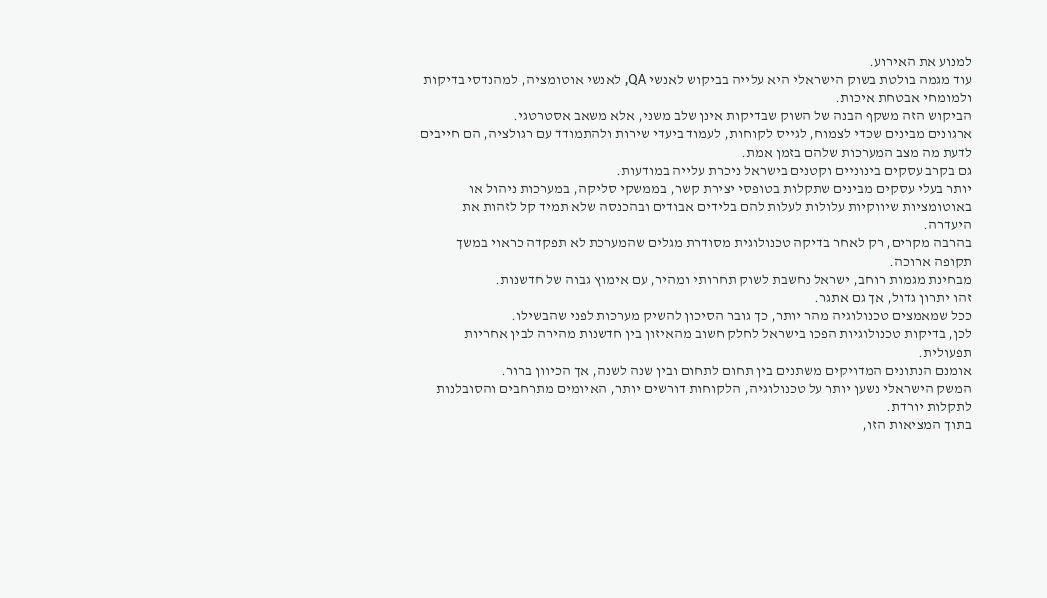למנוע את האירוע.
עוד מגמה בולטת בשוק הישראלי היא עלייה בביקוש לאנשי QA, לאנשי אוטומציה, למהנדסי בדיקות ולמומחי אבטחת איכות.
הביקוש הזה משקף הבנה של השוק שבדיקות אינן שלב משני, אלא משאב אסטרטגי.
ארגונים מבינים שכדי לצמוח, לגייס לקוחות, לעמוד ביעדי שירות ולהתמודד עם רגולציה, הם חייבים לדעת מה מצב המערכות שלהם בזמן אמת.
גם בקרב עסקים בינוניים וקטנים בישראל ניכרת עלייה במודעות.
יותר בעלי עסקים מבינים שתקלות בטופסי יצירת קשר, בממשקי סליקה, במערכות ניהול או באוטומציות שיווקיות עלולות לעלות להם בלידים אבודים ובהכנסה שלא תמיד קל לזהות את היעדרה.
בהרבה מקרים, רק לאחר בדיקה טכנולוגית מסודרת מגלים שהמערכת לא תפקדה כראוי במשך תקופה ארוכה.
מבחינת מגמות רוחב, ישראל נחשבת לשוק תחרותי ומהיר, עם אימוץ גבוה של חדשנות.
זהו יתרון גדול, אך גם אתגר.
ככל שמאמצים טכנולוגיה מהר יותר, כך גובר הסיכון להשיק מערכות לפני שהבשילו.
לכן, בדיקות טכנולוגיות הפכו בישראל לחלק חשוב מהאיזון בין חדשנות מהירה לבין אחריות תפעולית.
אומנם הנתונים המדויקים משתנים בין תחום לתחום ובין שנה לשנה, אך הכיוון ברור.
המשק הישראלי נשען יותר על טכנולוגיה, הלקוחות דורשים יותר, האיומים מתרחבים והסובלנות לתקלות יורדת.
בתוך המציאות הזו,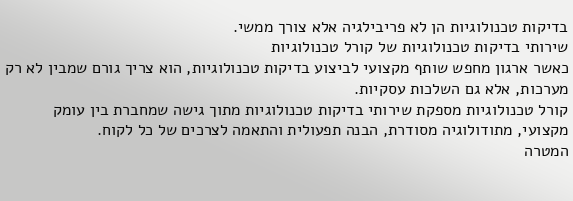בדיקות טכנולוגיות הן לא פריבילגיה אלא צורך ממשי.
שירותי בדיקות טכנולוגיות של קורל טכנולוגיות
כאשר ארגון מחפש שותף מקצועי לביצוע בדיקות טכנולוגיות, הוא צריך גורם שמבין לא רק מערכות, אלא גם השלכות עסקיות.
קורל טכנולוגיות מספקת שירותי בדיקות טכנולוגיות מתוך גישה שמחברת בין עומק מקצועי, מתודולוגיה מסודרת, הבנה תפעולית והתאמה לצרכים של כל לקוח.
המטרה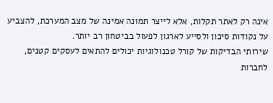אינה רק לאתר תקלות, אלא לייצר תמונה אמינה של מצב המערכת, להצביע על נקודות סיכון ולסייע לארגון לפעול בביטחון רב יותר.
שירותי הבדיקות של קורל טכנולוגיות יכולים להתאים לעסקים קטנים, לחברות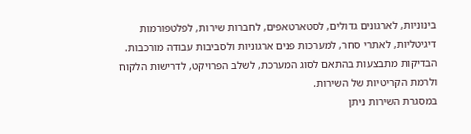בינוניות, לארגונים גדולים, לסטארטאפים, לחברות שירות, לפלטפורמות דיגיטליות, לאתרי סחר, למערכות פנים ארגוניות ולסביבות עבודה מורכבות.
הבדיקות מתבצעות בהתאם לסוג המערכת, לשלב הפרויקט, לדרישות הלקוח ולרמת הקריטיות של השירות.
במסגרת השירות ניתן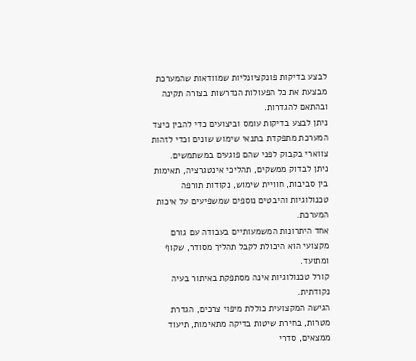לבצע בדיקות פונקציונליות שמוודאות שהמערכת מבצעת את כל הפעולות הנדרשות בצורה תקינה ובהתאם להגדרות.
ניתן לבצע בדיקות עומס וביצועים כדי להבין כיצד המערכת מתפקדת בתנאי שימוש שונים וכדי לזהות צווארי בקבוק לפני שהם פוגעים במשתמשים.
ניתן לבדוק ממשקים, תהליכי אינטגרציה, תאימות בין סביבות, חוויית שימוש, נקודות תורפה טכנולוגיות והיבטים נוספים שמשפיעים על איכות המערכת.
אחד היתרונות המשמעותיים בעבודה עם גורם מקצועי הוא היכולת לקבל תהליך מסודר, שקוף ומתועד.
קורל טכנולוגיות אינה מסתפקת באיתור בעיה נקודתית.
הגישה המקצועית כוללת מיפוי צרכים, הגדרת מטרות, בחירת שיטות בדיקה מתאימות, תיעוד ממצאים, סדרי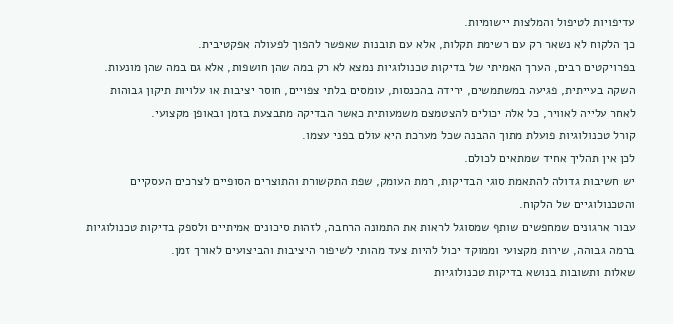עדיפויות לטיפול והמלצות יישומיות.
כך הלקוח לא נשאר רק עם רשימת תקלות, אלא עם תובנות שאפשר להפוך לפעולה אפקטיבית.
בפרויקטים רבים, הערך האמיתי של בדיקות טכנולוגיות נמצא לא רק במה שהן חושפות, אלא גם במה שהן מונעות.
השקה בעייתית, פגיעה במשתמשים, ירידה בהכנסות, עומסים בלתי צפויים, חוסר יציבות או עלויות תיקון גבוהות לאחר עלייה לאוויר, כל אלה יכולים להצטמצם משמעותית כאשר הבדיקה מתבצעת בזמן ובאופן מקצועי.
קורל טכנולוגיות פועלת מתוך ההבנה שכל מערכת היא עולם בפני עצמו.
לכן אין תהליך אחיד שמתאים לכולם.
יש חשיבות גדולה להתאמת סוגי הבדיקות, רמת העומק, שפת התקשורת והתוצרים הסופיים לצרכים העסקיים והטכנולוגיים של הלקוח.
עבור ארגונים שמחפשים שותף שמסוגל לראות את התמונה הרחבה, לזהות סיכונים אמיתיים ולספק בדיקות טכנולוגיות ברמה גבוהה, שירות מקצועי וממוקד יכול להיות צעד מהותי לשיפור היציבות והביצועים לאורך זמן.
שאלות ותשובות בנושא בדיקות טכנולוגיות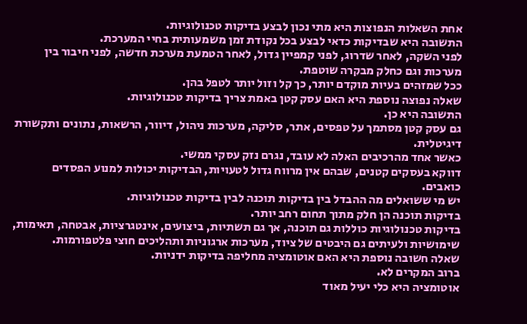אחת השאלות הנפוצות היא מתי נכון לבצע בדיקות טכנולוגיות.
התשובה היא שבדיקות כדאי לבצע בכל נקודת זמן משמעותית בחיי המערכת.
לפני השקה, לאחר שדרוג, לפני קמפיין גדול, לאחר הטמעת מערכת חדשה, לפני חיבור בין מערכות וגם כחלק מבקרה שוטפת.
ככל שמזהים בעיות מוקדם יותר, כך קל וזול יותר לטפל בהן.
שאלה נפוצה נוספת היא האם עסק קטן באמת צריך בדיקות טכנולוגיות.
התשובה היא כן.
גם עסק קטן מסתמך על טפסים, אתר, סליקה, מערכות ניהול, דיוור, הרשאות, נתונים ותקשורת דיגיטלית.
כאשר אחד מהרכיבים האלה לא עובד, נגרם נזק עסקי ממשי.
דווקא בעסקים קטנים, שבהם אין מרווח גדול לטעויות, הבדיקות יכולות למנוע הפסדים כואבים.
יש מי ששואלים מה ההבדל בין בדיקות תוכנה לבין בדיקות טכנולוגיות.
בדיקות תוכנה הן חלק מתוך תחום רחב יותר.
בדיקות טכנולוגיות כוללות גם תוכנה, אך גם תשתיות, ביצועים, אינטגרציות, אבטחה, תאימות, שימושיות ולעיתים גם היבטים של ציוד, מערכות ארגוניות ותהליכים חוצי פלטפורמות.
שאלה חשובה נוספת היא האם אוטומציה מחליפה בדיקות ידניות.
ברוב המקרים לא.
אוטומציה היא כלי יעיל מאוד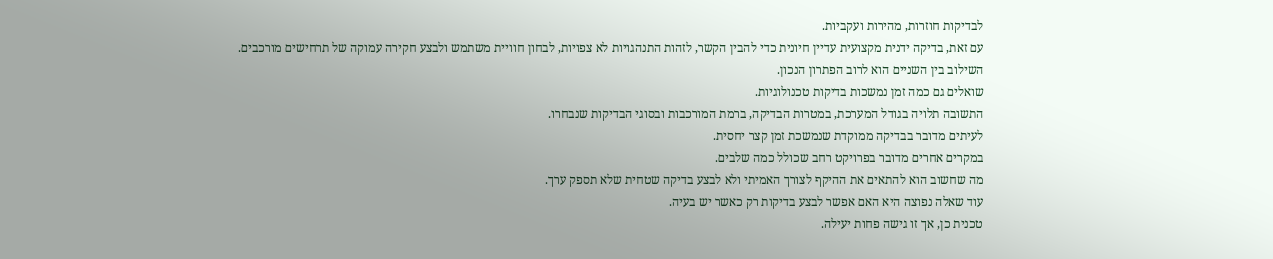לבדיקות חוזרות, מהירות ועקביות.
עם זאת, בדיקה ידנית מקצועית עדיין חיונית כדי להבין הקשר, לזהות התנהגויות לא צפויות, לבחון חוויית משתמש ולבצע חקירה עמוקה של תרחישים מורכבים.
השילוב בין השניים הוא לרוב הפתרון הנכון.
שואלים גם כמה זמן נמשכות בדיקות טכנולוגיות.
התשובה תלויה בגודל המערכת, במטרות הבדיקה, ברמת המורכבות ובסוגי הבדיקות שנבחרו.
לעיתים מדובר בבדיקה ממוקדת שנמשכת זמן קצר יחסית.
במקרים אחרים מדובר בפרויקט רחב שכולל כמה שלבים.
מה שחשוב הוא להתאים את ההיקף לצורך האמיתי ולא לבצע בדיקה שטחית שלא תספק ערך.
עוד שאלה נפוצה היא האם אפשר לבצע בדיקות רק כאשר יש בעיה.
טכנית כן, אך זו גישה פחות יעילה.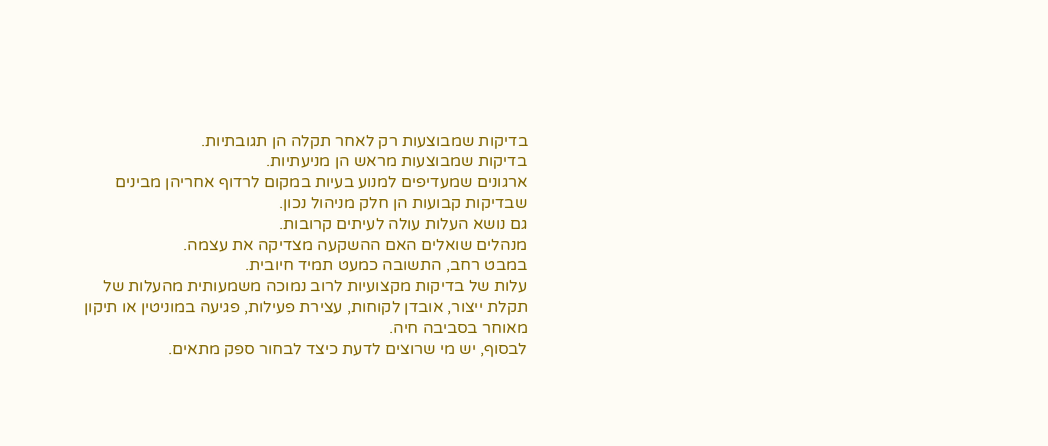בדיקות שמבוצעות רק לאחר תקלה הן תגובתיות.
בדיקות שמבוצעות מראש הן מניעתיות.
ארגונים שמעדיפים למנוע בעיות במקום לרדוף אחריהן מבינים שבדיקות קבועות הן חלק מניהול נכון.
גם נושא העלות עולה לעיתים קרובות.
מנהלים שואלים האם ההשקעה מצדיקה את עצמה.
במבט רחב, התשובה כמעט תמיד חיובית.
עלות של בדיקות מקצועיות לרוב נמוכה משמעותית מהעלות של תקלת ייצור, אובדן לקוחות, עצירת פעילות, פגיעה במוניטין או תיקון מאוחר בסביבה חיה.
לבסוף, יש מי שרוצים לדעת כיצד לבחור ספק מתאים.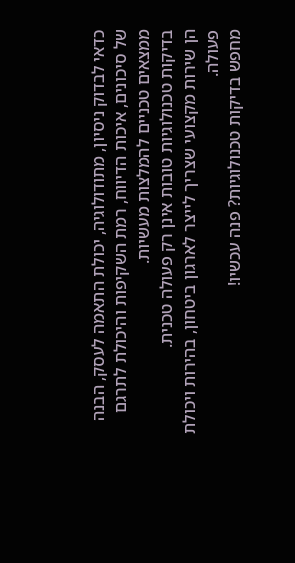כדאי לבדוק ניסיון, מתודולוגיה, יכולת התאמה לעסק, הבנה של סיכונים, איכות הדיווח, רמת השקיפות והיכולת לתרגם ממצאים טכניים להמלצות מעשיות.
בדיקות טכנולוגיות טובות אינן רק פעולה טכנית.
הן שירות מקצועי שצריך לייצר לארגון ביטחון, בהירות ויכולת פעולה.
מחפש בדיקות טכנולוגיות? פנה עכשיו!